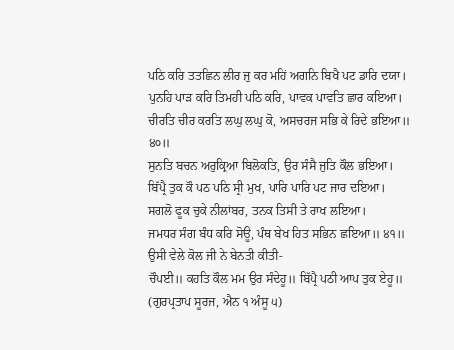ਪਠਿ ਕਰਿ ਤਤਛਿਨ ਲੀਰ ਜੁ ਕਰ ਮਹਿਂ ਅਗਨਿ ਬਿਖੈ ਪਟ ਡਾਰਿ ਦਯਾ।
ਪੁਨਹਿ ਪਾੜ ਕਰਿ ਤਿਮਹੀ ਪਠਿ ਕਰਿ, ਪਾਵਕ ਪਾਵਤਿ ਛਾਰ ਕਇਆ।
ਚੀਰਤਿ ਚੀਰ ਕਰਤਿ ਲਘੁ ਲਘੁ ਕੋ, ਅਸਚਰਜ ਸਭਿ ਕੇ ਰਿਦੇ ਭਇਆ॥ ੪੦॥
ਸੁਨਤਿ ਬਚਨ ਅਰੁਕ੍ਰਿਆ ਬਿਲੋਕਤਿ, ਉਰ ਸੰਸੈ ਜੁਤਿ ਕੌਲ ਭਇਆ।
ਬਿੱਪ੍ਰੈ ਤੁਕ ਕੌ ਪਠ ਪਠਿ ਸ੍ਰੀ ਮੁਖ, ਪਾਰਿ ਪਾਰਿ ਪਟ ਜਾਰ ਦਇਆ।
ਸਗਲੋ ਫੂਕ ਚੁਕੇ ਨੀਲਾਂਬਰ, ਤਨਕ ਤਿਸੀ ਤੇ ਰਾਖ ਲਇਆ।
ਜਮਧਰ ਸੰਗ ਬੰਧ ਕਰਿ ਸੋਊ, ਪੰਥ ਬੇਖ ਹਿਤ ਸਭਿਨ ਛਇਆ॥ ੪੧॥
ਉਸੀ ਵੇਲੇ ਕੋਲ ਜੀ ਨੇ ਬੇਨਤੀ ਕੀਤੀ-
ਚੌਪਈ॥ ਕਹਤਿ ਕੌਲ ਮਮ ਉਰ ਸੰਦੇਹੂ॥ ਬਿੱਪ੍ਰੈ ਪਠੀ ਆਪ ਤੁਕ ਏਹੂ॥
(ਗੁਰਪ੍ਰਤਾਪ ਸੂਰਜ, ਐਨ ੧ ਅੰਸੂ ੫)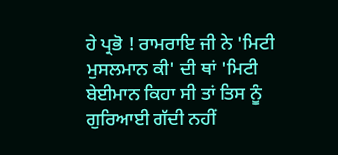ਹੇ ਪ੍ਰਭੋ ! ਰਾਮਰਾਇ ਜੀ ਨੇ 'ਮਿਟੀ ਮੁਸਲਮਾਨ ਕੀ' ਦੀ ਥਾਂ 'ਮਿਟੀ ਬੇਈਮਾਨ ਕਿਹਾ ਸੀ ਤਾਂ ਤਿਸ ਨੂੰ ਗੁਰਿਆਈ ਗੱਦੀ ਨਹੀਂ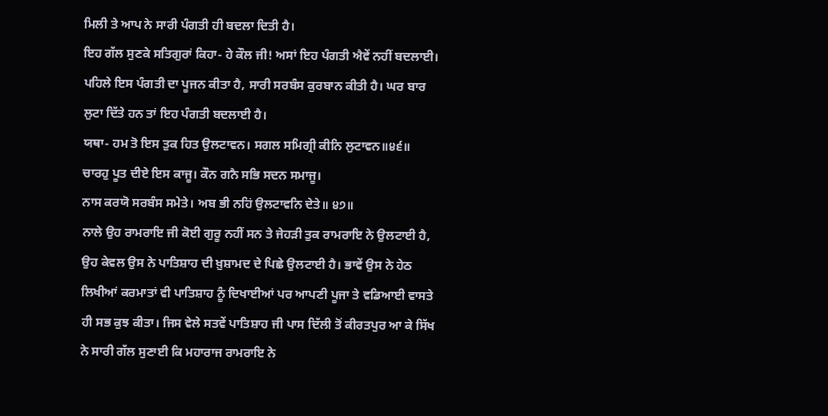ਮਿਲੀ ਤੇ ਆਪ ਨੇ ਸਾਰੀ ਪੰਗਤੀ ਹੀ ਬਦਲਾ ਦਿਤੀ ਹੈ।
ਇਹ ਗੱਲ ਸੁਣਕੇ ਸਤਿਗੁਰਾਂ ਕਿਹਾ- ਹੇ ਕੌਲ ਜੀ! ਅਸਾਂ ਇਹ ਪੰਗਤੀ ਐਵੇਂ ਨਹੀਂ ਬਦਲਾਈ। ਪਹਿਲੇ ਇਸ ਪੰਗਤੀ ਦਾ ਪੂਜਨ ਕੀਤਾ ਹੈ, ਸਾਰੀ ਸਰਬੰਸ ਕੁਰਬਾਨ ਕੀਤੀ ਹੈ। ਘਰ ਬਾਰ ਲੁਟਾ ਦਿੱਤੇ ਹਨ ਤਾਂ ਇਹ ਪੰਗਤੀ ਬਦਲਾਈ ਹੈ।
ਯਥਾ- ਹਮ ਤੋ ਇਸ ਤੁਕ ਹਿਤ ਉਲਟਾਵਨ। ਸਗਲ ਸਮਿਗ੍ਰੀ ਕੀਨਿ ਲੁਟਾਵਨ॥੪੬॥
ਚਾਰਹੁ ਪੂਤ ਦੀਏ ਇਸ ਕਾਜੂ। ਕੌਨ ਗਨੈ ਸਭਿ ਸਦਨ ਸਮਾਜੂ।
ਨਾਸ ਕਰਯੋ ਸਰਬੰਸ ਸਮੇਤੇ। ਅਬ ਭੀ ਨਹਿਂ ਉਲਟਾਵਨਿ ਦੇਤੇ॥ ੪੭॥
ਨਾਲੇ ਉਹ ਰਾਮਰਾਇ ਜੀ ਕੋਈ ਗੁਰੂ ਨਹੀਂ ਸਨ ਤੇ ਜੇਹੜੀ ਤੁਕ ਰਾਮਰਾਇ ਨੇ ਉਲਟਾਈ ਹੈ, ਉਹ ਕੇਵਲ ਉਸ ਨੇ ਪਾਤਿਸ਼ਾਹ ਦੀ ਖ਼ੁਸ਼ਾਮਦ ਦੇ ਪਿਛੇ ਉਲਟਾਈ ਹੈ। ਭਾਵੇਂ ਉਸ ਨੇ ਹੇਠ ਲਿਖੀਆਂ ਕਰਮਾਤਾਂ ਵੀ ਪਾਤਿਸ਼ਾਹ ਨੂੰ ਦਿਖਾਈਆਂ ਪਰ ਆਪਣੀ ਪੂਜਾ ਤੇ ਵਡਿਆਈ ਵਾਸਤੇ ਹੀ ਸਭ ਕੁਝ ਕੀਤਾ। ਜਿਸ ਵੇਲੇ ਸਤਵੇਂ ਪਾਤਿਸ਼ਾਹ ਜੀ ਪਾਸ ਦਿੱਲੀ ਤੋਂ ਕੀਰਤਪੁਰ ਆ ਕੇ ਸਿੱਖ ਨੇ ਸਾਰੀ ਗੱਲ ਸੁਣਾਈ ਕਿ ਮਹਾਰਾਜ ਰਾਮਰਾਇ ਨੇ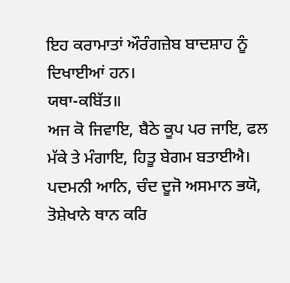ਇਹ ਕਰਾਮਾਤਾਂ ਔਰੰਗਜ਼ੇਬ ਬਾਦਸ਼ਾਹ ਨੂੰ ਦਿਖਾਈਆਂ ਹਨ।
ਯਥਾ-ਕਬਿੱਤ॥
ਅਜ ਕੋ ਜਿਵਾਇ, ਬੈਠੇ ਕੂਪ ਪਰ ਜਾਇ, ਫਲ ਮੱਕੇ ਤੇ ਮੰਗਾਇ, ਹਿਤੂ ਬੇਗਮ ਬਤਾਈਐ।
ਪਦਮਨੀ ਆਨਿ, ਚੰਦ ਦੂਜੋ ਅਸਮਾਨ ਭਯੋ, ਤੋਸ਼ੇਖਾਨੇ ਥਾਨ ਕਰਿ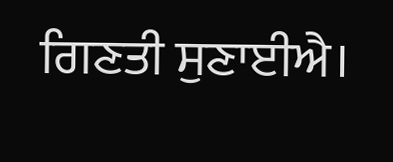ਗਿਣਤੀ ਸੁਣਾਈਐ।